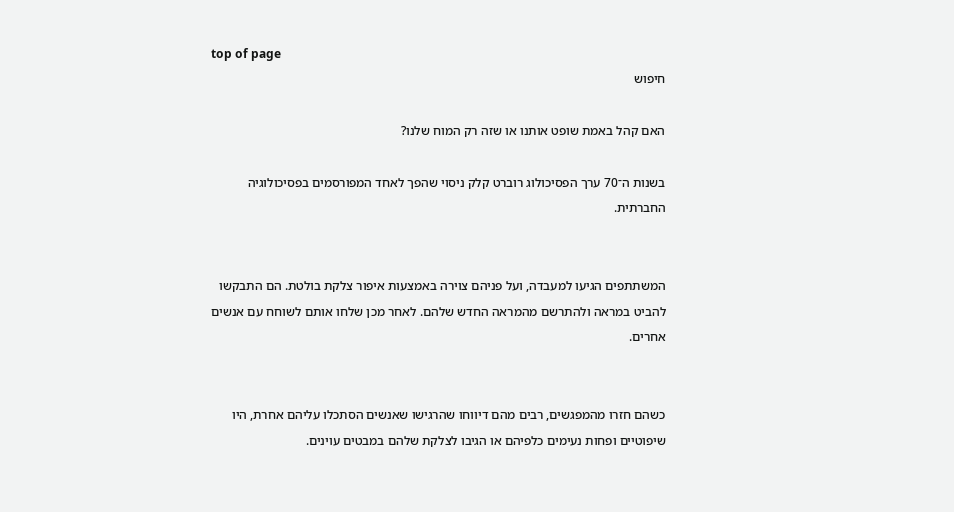top of page
חיפוש

האם קהל באמת שופט אותנו או שזה רק המוח שלנו?

בשנות ה־70 ערך הפסיכולוג רוברט קלק ניסוי שהפך לאחד המפורסמים בפסיכולוגיה החברתית.


המשתתפים הגיעו למעבדה, ועל פניהם צוירה באמצעות איפור צלקת בולטת. הם התבקשו להביט במראה ולהתרשם מהמראה החדש שלהם. לאחר מכן שלחו אותם לשוחח עם אנשים אחרים.


כשהם חזרו מהמפגשים, רבים מהם דיווחו שהרגישו שאנשים הסתכלו עליהם אחרת, היו שיפוטיים ופחות נעימים כלפיהם או הגיבו לצלקת שלהם במבטים עוינים.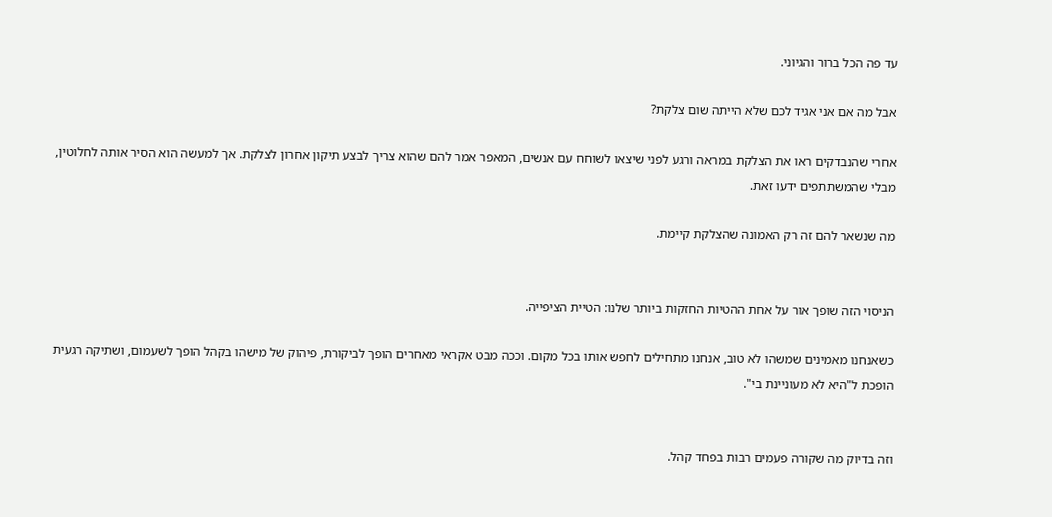עד פה הכל ברור והגיוני.

אבל מה אם אני אגיד לכם שלא הייתה שום צלקת?

אחרי שהנבדקים ראו את הצלקת במראה ורגע לפני שיצאו לשוחח עם אנשים, המאפר אמר להם שהוא צריך לבצע תיקון אחרון לצלקת. אך למעשה הוא הסיר אותה לחלוטין, מבלי שהמשתתפים ידעו זאת.

מה שנשאר להם זה רק האמונה שהצלקת קיימת.


הניסוי הזה שופך אור על אחת ההטיות החזקות ביותר שלנו: הטיית הציפייה.

כשאנחנו מאמינים שמשהו לא טוב, אנחנו מתחילים לחפש אותו בכל מקום. וככה מבט אקראי מאחרים הופך לביקורת, פיהוק של מישהו בקהל הופך לשעמום, ושתיקה רגעית הופכת ל"היא לא מעוניינת בי".


וזה בדיוק מה שקורה פעמים רבות בפחד קהל.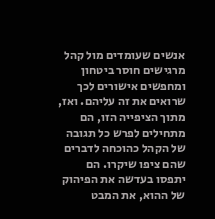אנשים שעומדים מול קהל מרגישים חוסר ביטחון ומחפשים אישורים לכך שרואים את זה עליהם. ואז, מתוך הציפייה הזו, הם מתחילים לפרש כל תגובה של הקהל כהוכחה לדברים שהם ציפו שיקרו. הם יתפסו בעדשה את הפיהוק של ההוא, את המבט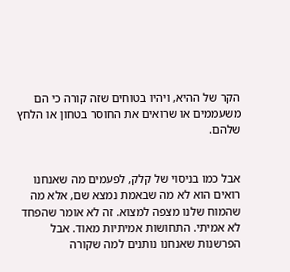הקר של ההיא, ויהיו בטוחים שזה קורה כי הם משעממים או שרואים את החוסר בטחון או הלחץ שלהם.


אבל כמו בניסוי של קלק, לפעמים מה שאנחנו רואים הוא לא מה שבאמת נמצא שם, אלא מה שהמוח שלנו מצפה למצוא. זה לא אומר שהפחד לא אמיתי. התחושות אמיתיות מאוד. אבל הפרשנות שאנחנו נותנים למה שקורה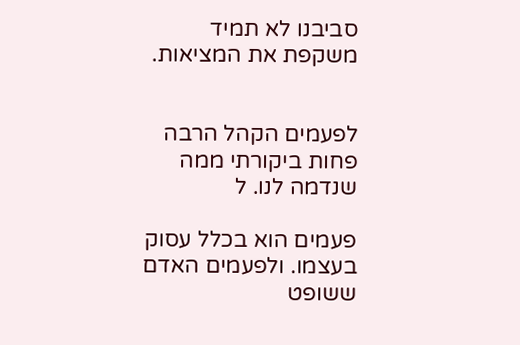סביבנו לא תמיד משקפת את המציאות.


לפעמים הקהל הרבה פחות ביקורתי ממה שנדמה לנו. ל

פעמים הוא בכלל עסוק בעצמו. ולפעמים האדם ששופט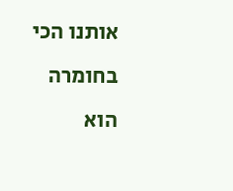אותנו הכי בחומרה הוא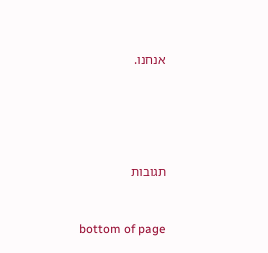אנחנו.





תגובות


bottom of page